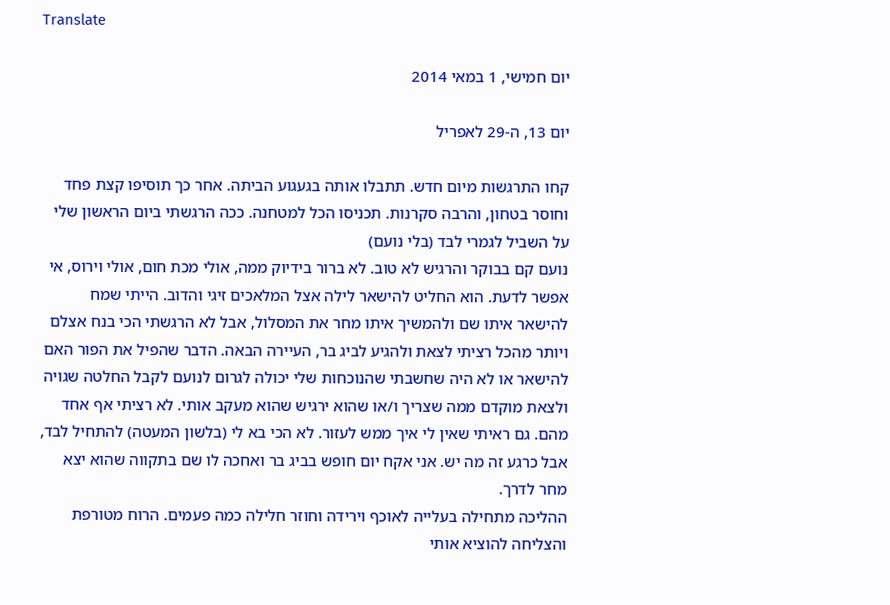Translate

יום חמישי, 1 במאי 2014

יום 13, ה-29 לאפריל

קחו התרגשות מיום חדש. תתבלו אותה בגעגוע הביתה. אחר כך תוסיפו קצת פחד וחוסר בטחון, והרבה סקרנות. תכניסו הכל למטחנה. ככה הרגשתי ביום הראשון שלי על השביל לגמרי לבד (בלי נועם)
נועם קם בבוקר והרגיש לא טוב. לא ברור בידיוק ממה, אולי מכת חום, אולי וירוס, אי אפשר לדעת. הוא החליט להישאר לילה אצל המלאכים זיגי והדוב. הייתי שמח להישאר איתו שם ולהמשיך איתו מחר את המסלול, אבל לא הרגשתי הכי בנח אצלם ויותר מהכל רציתי לצאת ולהגיע לביג בר, העיירה הבאה. הדבר שהפיל את הפור האם להישאר או לא היה שחשבתי שהנוכחות שלי יכולה לגרום לנועם לקבל החלטה שגויה ולצאת מוקדם ממה שצריך ו/או שהוא ירגיש שהוא מעקב אותי. לא רציתי אף אחד מהם. גם ראיתי שאין לי איך ממש לעזור. לא הכי בא לי (בלשון המעטה) להתחיל לבד, אבל כרגע זה מה יש. אני אקח יום חופש בביג בר ואחכה לו שם בתקווה שהוא יצא מחר לדרך.
ההליכה מתחילה בעלייה לאוכף וירידה וחוזר חלילה כמה פעמים. הרוח מטורפת והצליחה להוציא אותי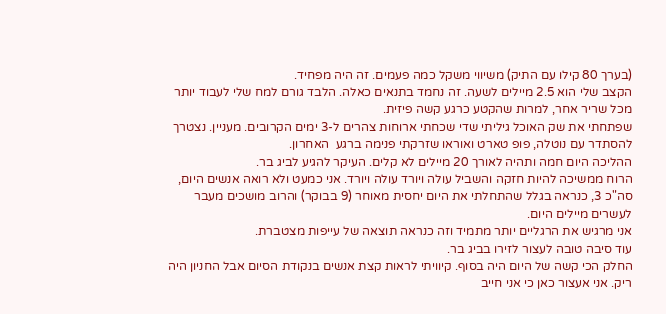(בערך 80 קילו עם התיק) משיווי משקל כמה פעמים. זה היה מפחיד.
הקצב שלי הוא 2.5 מיילים לשעה. זה נחמד בתנאים כאלה. הלבד גורם למח שלי לעבוד יותר מכל שריר אחר, למרות שהקטע כרגע קשה פיזית.
שפתחתי את שק האוכל גיליתי שדי שכחתי ארוחות צהרים ל-3 ימים הקרובים. מעניין. נצטרך להסתדר עם נוטלה, פופ טארט ואוראו שזרקתי פנימה ברגע  האחרון.
ההליכה היום חמה ותהיה לאורך 20 מיילים לא קלים. העיקר להגיע לביג בר.
הרוח ממשיכה להיות חזקה והשביל עולה ויורד עולה ויורד. אני כמעט ולא רואה אנשים היום, סה"כ 3, כנראה בגלל שהתחלתי את היום יחסית מאוחר (9 בבוקר) והרוב מושכים מעבר לעשרים מיילים היום.
אני מרגיש את הרגליים יותר מתמיד וזה כנראה תוצאה של עייפות מצטברת.
עוד סיבה טובה לעצור לזירו בביג בר.
החלק הכי קשה של היום היה בסוף. קיוויתי לראות קצת אנשים בנקודת הסיום אבל החניון היה ריק. אני אעצור כאן כי אני חייב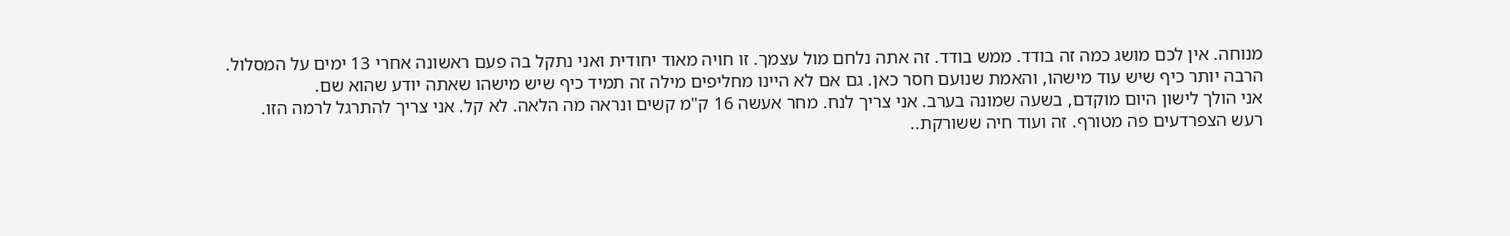מנוחה. אין לכם מושג כמה זה בודד. ממש בודד. זה אתה נלחם מול עצמך. זו חויה מאוד יחודית ואני נתקל בה פעם ראשונה אחרי 13 ימים על המסלול.
הרבה יותר כיף שיש עוד מישהו, והאמת שנועם חסר כאן. גם אם לא היינו מחליפים מילה זה תמיד כיף שיש מישהו שאתה יודע שהוא שם.
אני הולך לישון היום מוקדם, בשעה שמונה בערב. אני צריך לנח. מחר אעשה 16 ק"מ קשים ונראה מה הלאה. לא קל. אני צריך להתרגל לרמה הזו.
רעש הצפרדעים פה מטורף. זה ועוד חיה ששורקת..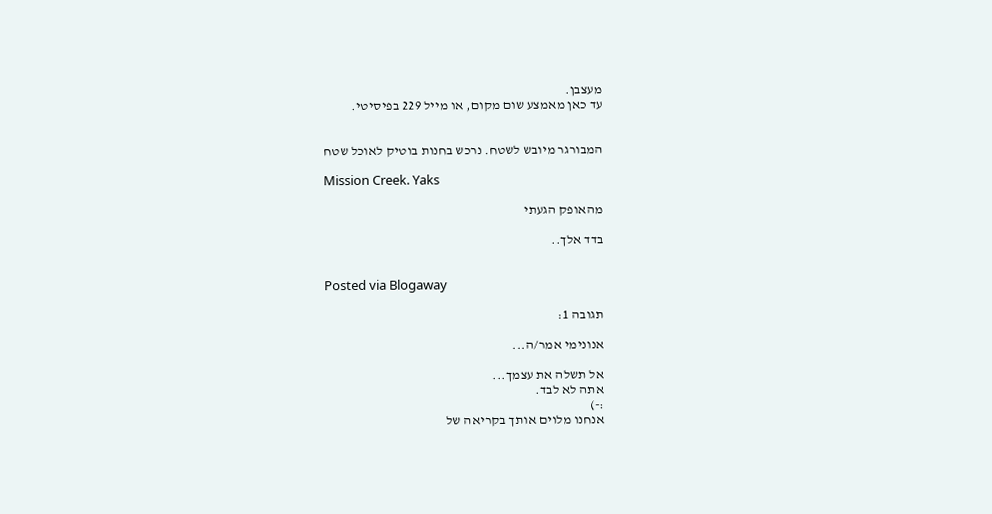מעצבן.
עד כאן מאמצע שום מקום, או מייל 229 בפיסיטי.


המבורגר מיובש לשטח. נרכש בחנות בוטיק לאוכל שטח

Mission Creek. Yaks

מהאופק הגעתי

בדד אלך..


Posted via Blogaway

תגובה 1:

אנונימי אמר/ה...

אל תשלה את עצמך...
אתה לא לבד.
:-)
אנחנו מלוים אותך בקריאה של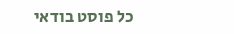כל פוסט בודאי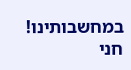במחשבותינו!
חני